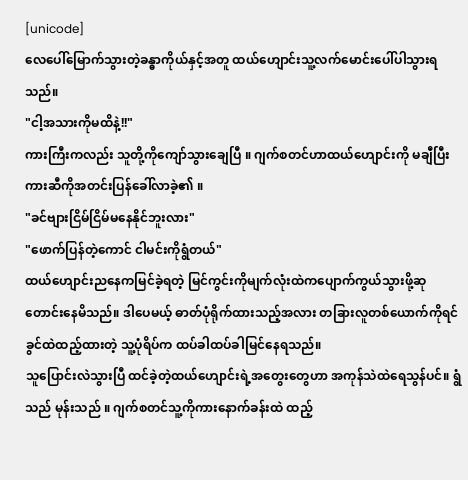[unicode]
လေပေါ်မြောက်သွားတဲ့ခန္ဓာကိုယ်နှင့်အတူ ထယ်ဟျောင်းသူ့လက်မောင်းပေါ်ပါသွားရသည်။
"ငါ့အသားကိုမထိနဲ့!!"
ကားကြီးကလည်း သူတို့ကိုကျော်သွားချေပြီ ။ ဂျက်စတင်ဟာထယ်ဟျောင်းကို မချီပြီးကားဆီကိုအတင်းပြန်ခေါ်လာခဲ့၏ ။
"ခင်ဗျားငြိမ်ငြိမ်မနေနိုင်ဘူးလား"
"ဖောက်ပြန်တဲ့ကောင် ငါမင်းကိုရွံတယ်"
ထယ်ဟျောင်းညနေကမြင်ခဲ့ရတဲ့ မြင်ကွင်းကိုမျက်လုံးထဲကပျောက်ကွယ်သွားဖို့ဆုတောင်းနေမိသည်။ ဒါပေမယ့် ဓာတ်ပုံရိုက်ထားသည့်အလား တခြားလူတစ်ယောက်ကိုရင်ခွင်ထဲထည့်ထားတဲ့ သူ့ပုံရိပ်က ထပ်ခါထပ်ခါမြင်နေရသည်။
သူပြောင်းလဲသွားပြီ ထင်ခဲ့တဲ့ထယ်ဟျောင်းရဲ့အတွေးတွေဟာ အကုန်သဲထဲရေသွန်ပင်။ ရွံသည် မုန်းသည် ။ ဂျက်စတင်သူ့ကိုကားနောက်ခန်းထဲ ထည့်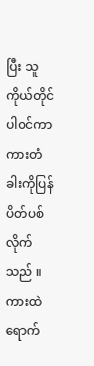ပြီး သူကိုယ်တိုင်ပါ၀င်ကာ ကားတံခါးကိုပြန်ပိတ်ပစ်လိုက်သည် ။
ကားထဲရောက်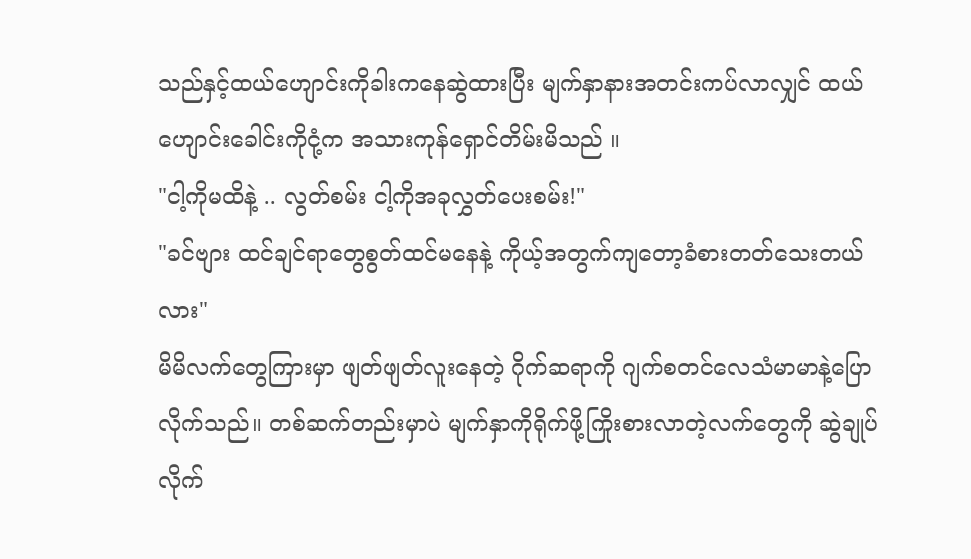သည်နှင့်ထယ်ဟျောင်းကိုခါးကနေဆွဲထားပြီး မျက်နှာနားအတင်းကပ်လာလျှင် ထယ်ဟျောင်းခေါင်းကိုငုံ့က အသားကုန်ရှောင်တိမ်းမိသည် ။
"ငါ့ကိုမထိနဲ့ .. လွတ်စမ်း ငါ့ကိုအခုလွှတ်ပေးစမ်း!"
"ခင်ဗျား ထင်ချင်ရာတွေစွတ်ထင်မနေနဲ့ ကိုယ့်အတွက်ကျတော့ခံစားတတ်သေးတယ်လား"
မိမိလက်တွေကြားမှာ ဖျတ်ဖျတ်လူးနေတဲ့ ဂိုက်ဆရာကို ဂျက်စတင်လေသံမာမာနဲ့ပြောလိုက်သည်။ တစ်ဆက်တည်းမှာပဲ မျက်နှာကိုရိုက်ဖို့ကြိုးစားလာတဲ့လက်တွေကို ဆွဲချုပ်လိုက်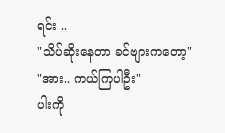ရင်း ..
"သိပ်ဆိုးနေတာ ခင်ဗျားကတော့"
"အား.. ကယ်ကြပါဦး"
ပါးကို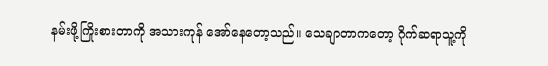နမ်းဖို့ကြိုးစားတာကို အသားကုန် အော်နေတော့သည်။ သေချာတာကတော့ ဂိုက်ဆရာသူ့ကို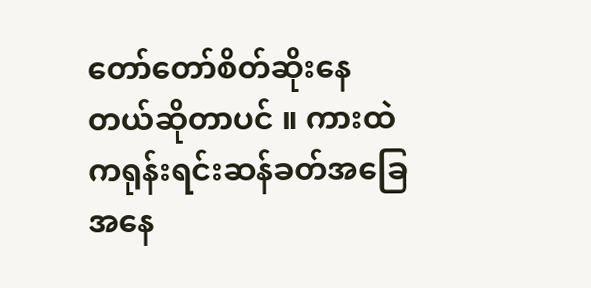တော်တော်စိတ်ဆိုးနေတယ်ဆိုတာပင် ။ ကားထဲကရုန်းရင်းဆန်ခတ်အခြေအနေ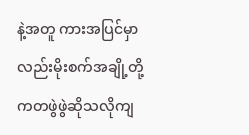နဲ့အတူ ကားအပြင်မှာလည်းမိုးစက်အချို့တို့ကတဖွဲဖွဲဆိုသလိုကျ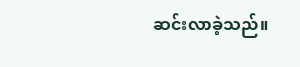ဆင်းလာခဲ့သည်။